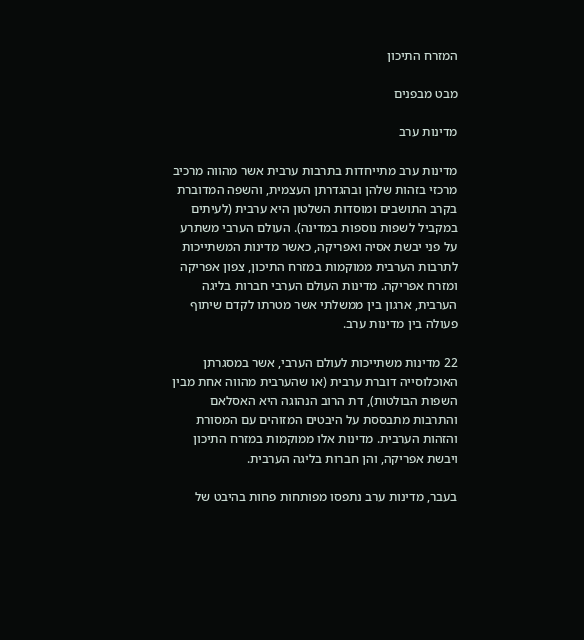המזרח התיכון

מבט מבפנים

מדינות ערב

מדינות ערב מתייחדות בתרבות ערבית אשר מהווה מרכיב מרכזי בזהות שלהן ובהגדרתן העצמית, והשפה המדוברת בקרב התושבים ומוסדות השלטון היא ערבית (לעיתים במקביל לשפות נוספות במדינה). העולם הערבי משתרע על פני יבשת אסיה ואפריקה, כאשר מדינות המשתייכות לתרבות הערבית ממוקמות במזרח התיכון, צפון אפריקה ומזרח אפריקה. מדינות העולם הערבי חברות בליגה הערבית, ארגון בין ממשלתי אשר מטרתו לקדם שיתוף פעולה בין מדינות ערב.

22 מדינות משתייכות לעולם הערבי, אשר במסגרתן האוכלוסייה דוברת ערבית (או שהערבית מהווה אחת מבין השפות הבולטות), דת הרוב הנהוגה היא האסלאם והתרבות מתבססת על היבטים המזוהים עם המסורת והזהות הערבית. מדינות אלו ממוקמות במזרח התיכון ויבשת אפריקה, והן חברות בליגה הערבית.

בעבר, מדינות ערב נתפסו מפותחות פחות בהיבט של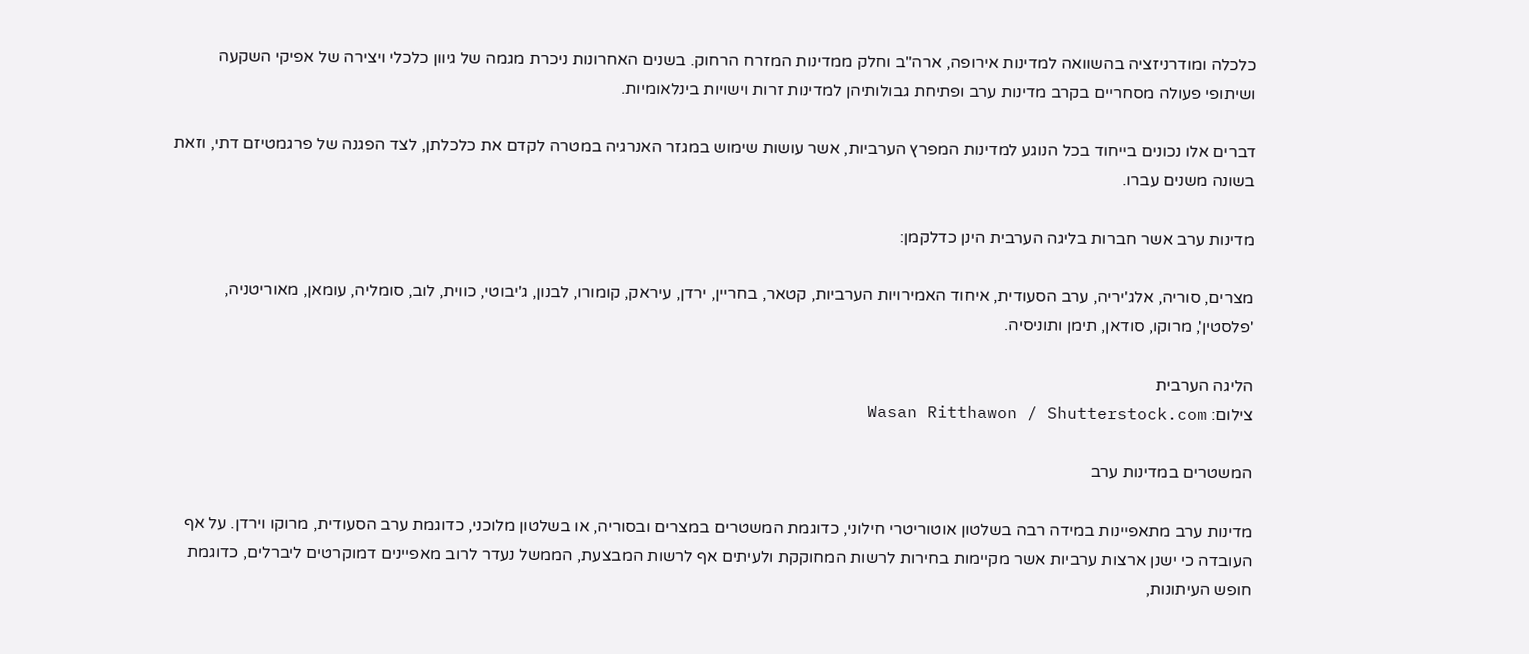כלכלה ומודרניזציה בהשוואה למדינות אירופה, ארה"ב וחלק ממדינות המזרח הרחוק. בשנים האחרונות ניכרת מגמה של גיוון כלכלי ויצירה של אפיקי השקעה ושיתופי פעולה מסחריים בקרב מדינות ערב ופתיחת גבולותיהן למדינות זרות וישויות בינלאומיות.

דברים אלו נכונים בייחוד בכל הנוגע למדינות המפרץ הערביות, אשר עושות שימוש במגזר האנרגיה במטרה לקדם את כלכלתן, לצד הפגנה של פרגמטיזם דתי, וזאת בשונה משנים עברו.

מדינות ערב אשר חברות בליגה הערבית הינן כדלקמן:

מצרים, סוריה, אלג'יריה, ערב הסעודית, איחוד האמירויות הערביות, קטאר, בחריין, ירדן, עיראק, קומורו, לבנון, ג'יבוטי, כווית, לוב, סומליה, עומאן, מאוריטניה, 'פלסטין', מרוקו, סודאן, תימן ותוניסיה.

הליגה הערבית
צילום: Wasan Ritthawon / Shutterstock.com

המשטרים במדינות ערב

מדינות ערב מתאפיינות במידה רבה בשלטון אוטוריטרי חילוני, כדוגמת המשטרים במצרים ובסוריה, או בשלטון מלוכני, כדוגמת ערב הסעודית, מרוקו וירדן. על אף העובדה כי ישנן ארצות ערביות אשר מקיימות בחירות לרשות המחוקקת ולעיתים אף לרשות המבצעת, הממשל נעדר לרוב מאפיינים דמוקרטים ליברלים, כדוגמת חופש העיתונות,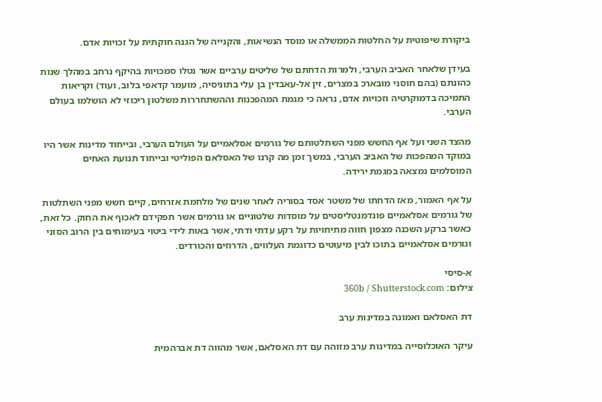ביקורת שיפוטית על החלטות הממשלה או מוסד הנשיאות, והקנייה של הגנה חוקתית על זכויות אדם.

בעידן שלאחר האביב הערבי, ולמרות הדחתם של שליטים ערביים אשר נטלו סמכויות בהיקף נרחב במהלך שנות כהונתם (בהם חוסני מובארכ במצרים, זין אל-עאבדין בן עלי בתוניסיה, מועמר קדאפי בלוב, ועוד) וקריאות התמיכה בדמוקרטיה וזכויות אדם, נראה כי מגמת המהפכנות וההשתחררות משלטון ריכוזי לא הושלמו בעולם הערבי.

מהצד השני ועל אף החשש מפני השתלטותם של גורמים אסלאמיים על העולם הערבי, ובייחוד מדינות אשר היו במוקד המהפכות של האביב הערבי, במשך זמן מה קרנו של האסלאם הפוליטי ובייחוד תנועת האחים המוסלמים נמצאה במגמת ירידה.

על אף האמור, מאז הדחתו של משטר אסד בסוריה לאחר שנים של מלחמת אזרחים, קיים חשש מפני השתלטות של גורמים אסלאמיים פונדמנטליסטים על מוסדות שלטוניים או גורמים אשר תפקידם לאכוף את החוק. כל זאת, כאשר ברקע השכנה מצפון חווה מתיחויות על רקע עדתי ודתי, אשר באות לידי ביטוי בעימותים בין הרוב הסוני וגורמים אסלאמיים בתוכו לבין מיעוטים כדוגמת העלווים, הדרוזים והכורדים.

א-סיסי
צילום: 360b / Shutterstock.com

דת האסלאם ואמונה במדינות ערב

עיקר האוכלוסייה במדינות ערב מזוהה עם דת האסלאם, אשר מהווה דת אברהמית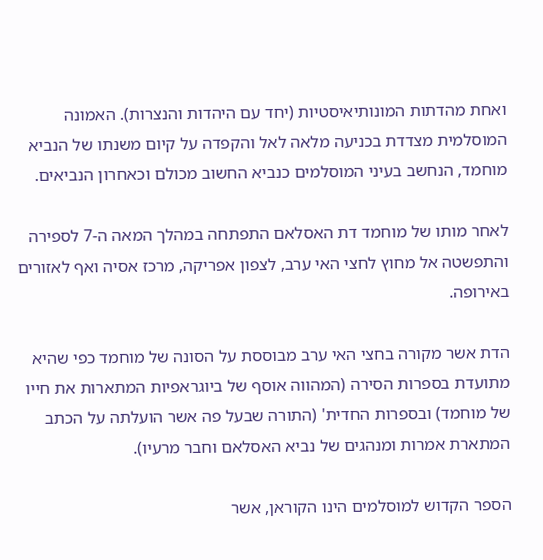ואחת מהדתות המונותיאיסטיות (יחד עם היהדות והנצרות). האמונה המוסלמית מצדדת בכניעה מלאה לאל והקפדה על קיום משנתו של הנביא מוחמד, הנחשב בעיני המוסלמים כנביא החשוב מכולם וכאחרון הנביאים.

לאחר מותו של מוחמד דת האסלאם התפתחה במהלך המאה ה-7 לספירה והתפשטה אל מחוץ לחצי האי ערב, לצפון אפריקה, מרכז אסיה ואף לאזורים באירופה.

הדת אשר מקורה בחצי האי ערב מבוססת על הסונה של מוחמד כפי שהיא מתועדת בספרות הסירה (המהווה אוסף של ביוגראפיות המתארות את חייו של מוחמד) ובספרות החדית' (התורה שבעל פה אשר הועלתה על הכתב המתארת אמרות ומנהגים של נביא האסלאם וחבר מרעיו).

הספר הקדוש למוסלמים הינו הקוראן, אשר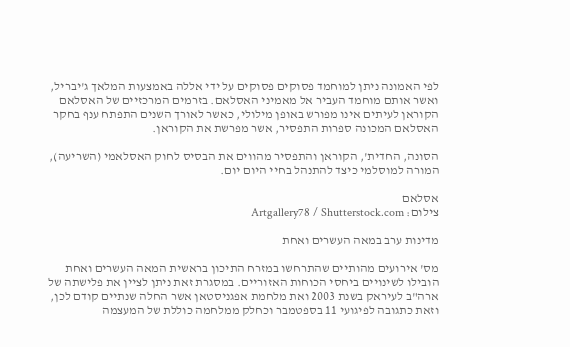לפי האמונה ניתן למוחמד פסוקים פסוקים על ידי אללה באמצעות המלאך ג'יבריל, ואשר אותם מוחמד העביר אל מאמיני האסלאם. בזרמים המרכזיים של האסלאם הקוראן לעיתים אינו מפורש באופן מילולי, כאשר לאורך השנים התפתח ענף בחקר האסלאם המכונה ספרות התפסיר, אשר מפרשת את הקוראן.

הסונה, החדית', הקוראן והתפסיר מהווים את הבסיס לחוק האסלאמי (השריעה), המורה למוסלמי כיצד להתנהל בחיי היום יום.

אסלאם
צילום: Artgallery78 / Shutterstock.com

מדינות ערב במאה העשרים ואחת

מס' אירועים מהותיים שהתרחשו במזרח התיכון בראשית המאה העשרים ואחת הובילו לשינויים ביחסי הכוחות האזוריים. במסגרת זאת ניתן לציין את פלישתה של ארה"ב לעיראק בשנת 2003 ואת מלחמת אפגניסטאן אשר החלה שנתיים קודם לכן, וזאת כתגובה לפיגועי 11 בספטמבר וכחלק ממלחמה כוללת של המעצמה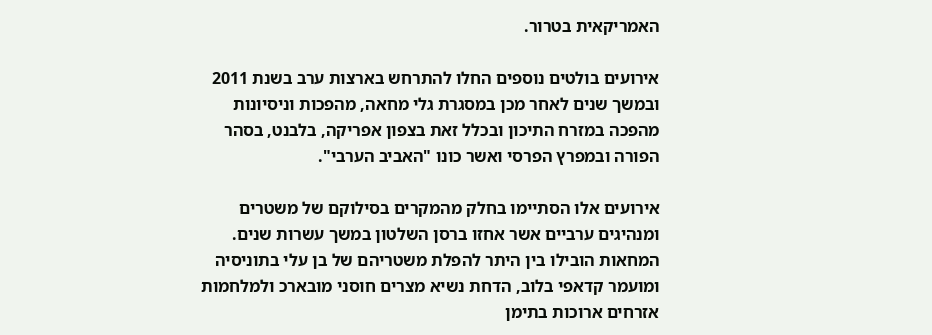האמריקאית בטרור.

אירועים בולטים נוספים החלו להתרחש בארצות ערב בשנת 2011 ובמשך שנים לאחר מכן במסגרת גלי מחאה, מהפכות וניסיונות מהפכה במזרח התיכון ובכלל זאת בצפון אפריקה, בלבנט, בסהר הפורה ובמפרץ הפרסי ואשר כונו "האביב הערבי".

אירועים אלו הסתיימו בחלק מהמקרים בסילוקם של משטרים ומנהיגים ערביים אשר אחזו ברסן השלטון במשך עשרות שנים. המחאות הובילו בין היתר להפלת משטריהם של בן עלי בתוניסיה ומועמר קדאפי בלוב, הדחת נשיא מצרים חוסני מובארכ ולמלחמות אזרחים ארוכות בתימן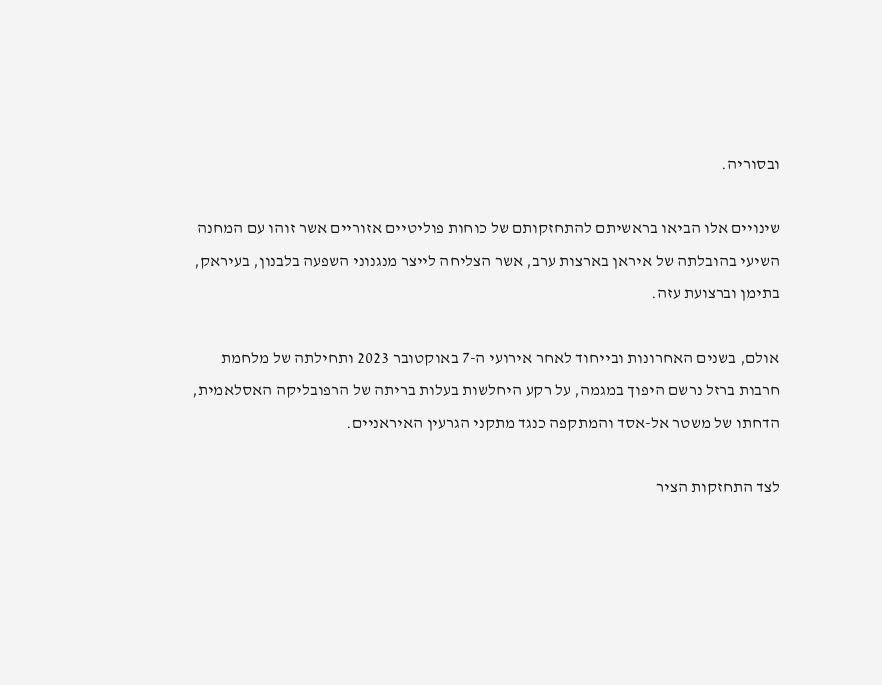ובסוריה.

שינויים אלו הביאו בראשיתם להתחזקותם של כוחות פוליטיים אזוריים אשר זוהו עם המחנה השיעי בהובלתה של איראן בארצות ערב, אשר הצליחה לייצר מנגנוני השפעה בלבנון, בעיראק, בתימן וברצועת עזה.

אולם, בשנים האחרונות ובייחוד לאחר אירועי ה-7 באוקטובר 2023 ותחילתה של מלחמת חרבות ברזל נרשם היפוך במגמה, על רקע היחלשות בעלות בריתה של הרפובליקה האסלאמית, הדחתו של משטר אל-אסד והמתקפה כנגד מתקני הגרעין האיראניים.

לצד התחזקות הציר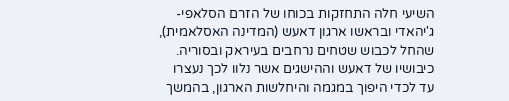השיעי חלה התחזקות בכוחו של הזרם הסלאפי-ג'יהאדי ובראשו ארגון דאעש (המדינה האסלאמית), שהחל לכבוש שטחים נרחבים בעיראק ובסוריה. כיבושיו של דאעש וההישגים אשר נלוו לכך נעצרו עד לכדי היפוך במגמה והיחלשות הארגון, בהמשך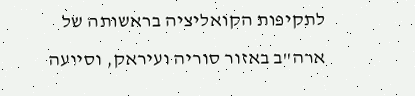לתקיפות הקואליציה בראשותה של ארה"ב באזור סוריה ועיראק, וסיועה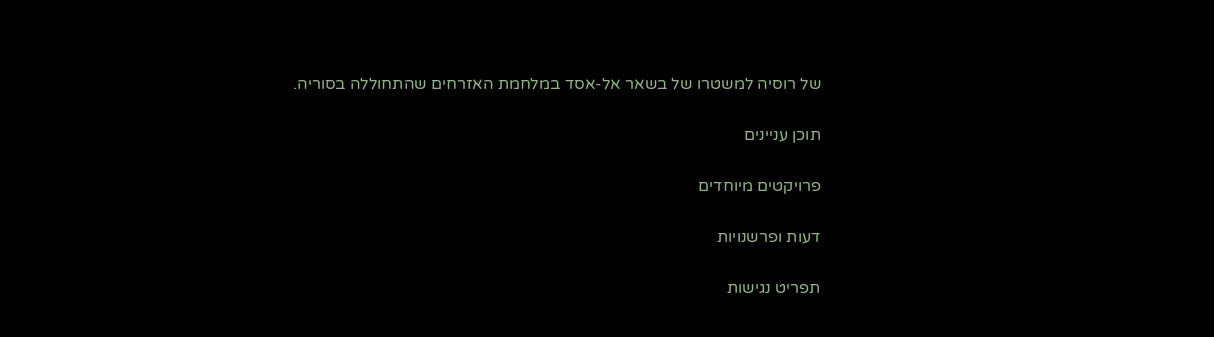של רוסיה למשטרו של בשאר אל-אסד במלחמת האזרחים שהתחוללה בסוריה.

תוכן עניינים

פרויקטים מיוחדים

דעות ופרשנויות

תפריט נגישות